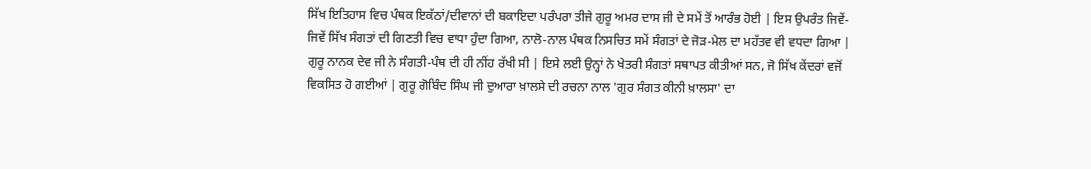ਸਿੱਖ ਇਤਿਹਾਸ ਵਿਚ ਪੰਥਕ ਇਕੱਠਾਂ/ਦੀਵਾਨਾਂ ਦੀ ਬਕਾਇਦਾ ਪਰੰਪਰਾ ਤੀਜੇ ਗੁਰੂ ਅਮਰ ਦਾਸ ਜੀ ਦੇ ਸਮੇਂ ਤੋਂ ਆਰੰਭ ਹੋਈ | ਇਸ ਉਪਰੰਤ ਜਿਵੇਂ-ਜਿਵੇਂ ਸਿੱਖ ਸੰਗਤਾਂ ਦੀ ਗਿਣਤੀ ਵਿਚ ਵਾਧਾ ਹੁੰਦਾ ਗਿਆ, ਨਾਲੋ-ਨਾਲ ਪੰਥਕ ਨਿਸਚਿਤ ਸਮੇਂ ਸੰਗਤਾਂ ਦੇ ਜੋੜ-ਮੇਲ ਦਾ ਮਹੱਤਵ ਵੀ ਵਧਦਾ ਗਿਆ | ਗੁਰੂ ਨਾਨਕ ਦੇਵ ਜੀ ਨੇ ਸੰਗਤੀ-ਪੰਥ ਦੀ ਹੀ ਨੀਂਹ ਰੱਖੀ ਸੀ | ਇਸੇ ਲਈ ਉਨ੍ਹਾਂ ਨੇ ਖੇਤਰੀ ਸੰਗਤਾਂ ਸਥਾਪਤ ਕੀਤੀਆਂ ਸਨ, ਜੋ ਸਿੱਖ ਕੇਂਦਰਾਂ ਵਜੋਂ ਵਿਕਸਿਤ ਹੋ ਗਈਆਂ | ਗੁਰੂ ਗੋਬਿੰਦ ਸਿੰਘ ਜੀ ਦੁਆਰਾ ਖ਼ਾਲਸੇ ਦੀ ਰਚਨਾ ਨਾਲ 'ਗੁਰ ਸੰਗਤ ਕੀਨੀ ਖ਼ਾਲਸਾ' ਦਾ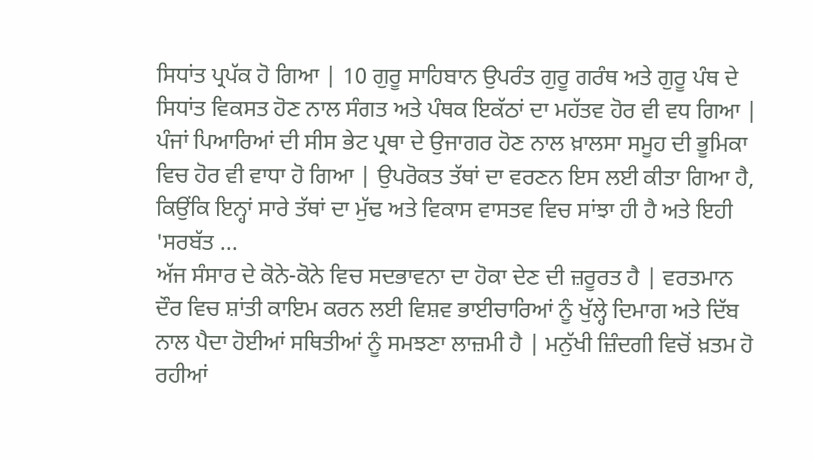ਸਿਧਾਂਤ ਪ੍ਰਪੱਕ ਹੋ ਗਿਆ | 10 ਗੁਰੂ ਸਾਹਿਬਾਨ ਉਪਰੰਤ ਗੁਰੂ ਗਰੰਥ ਅਤੇ ਗੁਰੂ ਪੰਥ ਦੇ ਸਿਧਾਂਤ ਵਿਕਸਤ ਹੋਣ ਨਾਲ ਸੰਗਤ ਅਤੇ ਪੰਥਕ ਇਕੱਠਾਂ ਦਾ ਮਹੱਤਵ ਹੋਰ ਵੀ ਵਧ ਗਿਆ | ਪੰਜਾਂ ਪਿਆਰਿਆਂ ਦੀ ਸੀਸ ਭੇਟ ਪ੍ਰਥਾ ਦੇ ਉਜਾਗਰ ਹੋਣ ਨਾਲ ਖ਼ਾਲਸਾ ਸਮੂਹ ਦੀ ਭੂਮਿਕਾ ਵਿਚ ਹੋਰ ਵੀ ਵਾਧਾ ਹੋ ਗਿਆ | ਉਪਰੋਕਤ ਤੱਥਾਂ ਦਾ ਵਰਣਨ ਇਸ ਲਈ ਕੀਤਾ ਗਿਆ ਹੈ, ਕਿਉਂਕਿ ਇਨ੍ਹਾਂ ਸਾਰੇ ਤੱਥਾਂ ਦਾ ਮੁੱਢ ਅਤੇ ਵਿਕਾਸ ਵਾਸਤਵ ਵਿਚ ਸਾਂਝਾ ਹੀ ਹੈ ਅਤੇ ਇਹੀ 'ਸਰਬੱਤ ...
ਅੱਜ ਸੰਸਾਰ ਦੇ ਕੋਨੇ-ਕੋਨੇ ਵਿਚ ਸਦਭਾਵਨਾ ਦਾ ਹੋਕਾ ਦੇਣ ਦੀ ਜ਼ਰੂਰਤ ਹੈ | ਵਰਤਮਾਨ ਦੌਰ ਵਿਚ ਸ਼ਾਂਤੀ ਕਾਇਮ ਕਰਨ ਲਈ ਵਿਸ਼ਵ ਭਾਈਚਾਰਿਆਂ ਨੂੰ ਖੁੱਲ੍ਹੇ ਦਿਮਾਗ ਅਤੇ ਦਿੱਬ ਨਾਲ ਪੈਦਾ ਹੋਈਆਂ ਸਥਿਤੀਆਂ ਨੂੰ ਸਮਝਣਾ ਲਾਜ਼ਮੀ ਹੈ | ਮਨੁੱਖੀ ਜ਼ਿੰਦਗੀ ਵਿਚੋਂ ਖ਼ਤਮ ਹੋ ਰਹੀਆਂ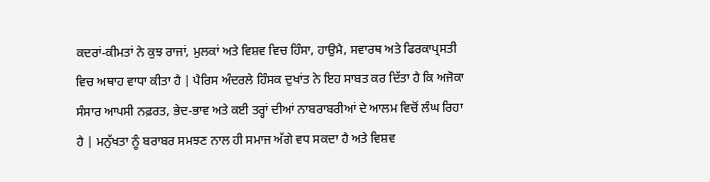ਕਦਰਾਂ-ਕੀਮਤਾਂ ਨੇ ਕੁਝ ਰਾਜਾਂ, ਮੁਲਕਾਂ ਅਤੇ ਵਿਸ਼ਵ ਵਿਚ ਹਿੰਸਾ, ਹਾਉਮੈ, ਸਵਾਰਥ ਅਤੇ ਫਿਰਕਾਪ੍ਰਸਤੀ ਵਿਚ ਅਥਾਹ ਵਾਧਾ ਕੀਤਾ ਹੈ | ਪੈਰਿਸ ਅੰਦਰਲੇ ਹਿੰਸਕ ਦੁਖਾਂਤ ਨੇ ਇਹ ਸਾਬਤ ਕਰ ਦਿੱਤਾ ਹੈ ਕਿ ਅਜੋਕਾ ਸੰਸਾਰ ਆਪਸੀ ਨਫ਼ਰਤ, ਭੇਦ-ਭਾਵ ਅਤੇ ਕਈ ਤਰ੍ਹਾਂ ਦੀਆਂ ਨਾਬਰਾਬਰੀਆਂ ਦੇ ਆਲਮ ਵਿਚੋਂ ਲੰਘ ਰਿਹਾ ਹੈ | ਮਨੁੱਖਤਾ ਨੂੰ ਬਰਾਬਰ ਸਮਝਣ ਨਾਲ ਹੀ ਸਮਾਜ ਅੱਗੇ ਵਧ ਸਕਦਾ ਹੈ ਅਤੇ ਵਿਸ਼ਵ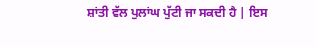ਸ਼ਾਂਤੀ ਵੱਲ ਪੁਲਾਂਘ ਪੁੱਟੀ ਜਾ ਸਕਦੀ ਹੈ | ਇਸ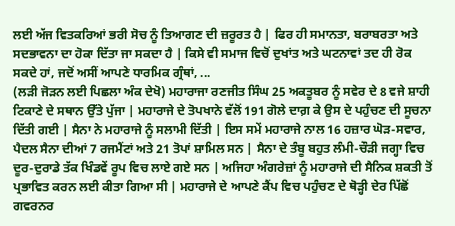ਲਈ ਅੱਜ ਵਿਤਕਰਿਆਂ ਭਰੀ ਸੋਚ ਨੂੰ ਤਿਆਗਣ ਦੀ ਜ਼ਰੂਰਤ ਹੈ | ਫਿਰ ਹੀ ਸਮਾਨਤਾ, ਬਰਾਬਰਤਾ ਅਤੇ ਸਦਭਾਵਨਾ ਦਾ ਹੋਕਾ ਦਿੱਤਾ ਜਾ ਸਕਦਾ ਹੈ | ਕਿਸੇ ਵੀ ਸਮਾਜ ਵਿਚੋਂ ਦੁਖਾਂਤ ਅਤੇ ਘਟਨਾਵਾਂ ਤਦ ਹੀ ਰੋਕ ਸਕਦੇ ਹਾਂ, ਜਦੋਂ ਅਸੀਂ ਆਪਣੇ ਧਾਰਮਿਕ ਗ੍ਰੰਥਾਂ, ...
(ਲੜੀ ਜੋੜਨ ਲਈ ਪਿਛਲਾ ਅੰਕ ਦੇਖੋ) ਮਹਾਰਾਜਾ ਰਣਜੀਤ ਸਿੰਘ 25 ਅਕਤੂਬਰ ਨੂੰ ਸਵੇਰ ਦੇ 8 ਵਜੇ ਸ਼ਾਹੀ ਟਿਕਾਣੇ ਦੇ ਸਥਾਨ ਉੱਤੇ ਪੁੱਜਾ | ਮਹਾਰਾਜੇ ਦੇ ਤੋਪਖਾਨੇ ਵੱਲੋਂ 191 ਗੋਲੇ ਦਾਗ਼ ਕੇ ਉਸ ਦੇ ਪਹੁੰਚਣ ਦੀ ਸੂਚਨਾ ਦਿੱਤੀ ਗਈ | ਸੈਨਾ ਨੇ ਮਹਾਰਾਜੇ ਨੂੰ ਸਲਾਮੀ ਦਿੱਤੀ | ਇਸ ਸਮੇਂ ਮਹਾਰਾਜੇ ਨਾਲ 16 ਹਜ਼ਾਰ ਘੋੜ-ਸਵਾਰ, ਪੈਦਲ ਸੈਨਾ ਦੀਆਂ 7 ਰਜਮੈਂਟਾਂ ਅਤੇ 21 ਤੋਪਾਂ ਸ਼ਾਮਿਲ ਸਨ | ਸੈਨਾ ਦੇ ਤੰਬੂ ਬਹੁਤ ਲੰਮੀ-ਚੌੜੀ ਜਗ੍ਹਾ ਵਿਚ ਦੂਰ-ਦੁਰਾਡੇ ਤੱਕ ਖਿੰਡਵੇਂ ਰੂਪ ਵਿਚ ਲਾਏ ਗਏ ਸਨ | ਅਜਿਹਾ ਅੰਗਰੇਜ਼ਾਂ ਨੂੰ ਮਹਾਰਾਜੇ ਦੀ ਸੈਨਿਕ ਸ਼ਕਤੀ ਤੋਂ ਪ੍ਰਭਾਵਿਤ ਕਰਨ ਲਈ ਕੀਤਾ ਗਿਆ ਸੀ | ਮਹਾਰਾਜੇ ਦੇ ਆਪਣੇ ਕੈਂਪ ਵਿਚ ਪਹੁੰਚਣ ਦੇ ਥੋੜ੍ਹੀ ਦੇਰ ਪਿੱਛੋਂ ਗਵਰਨਰ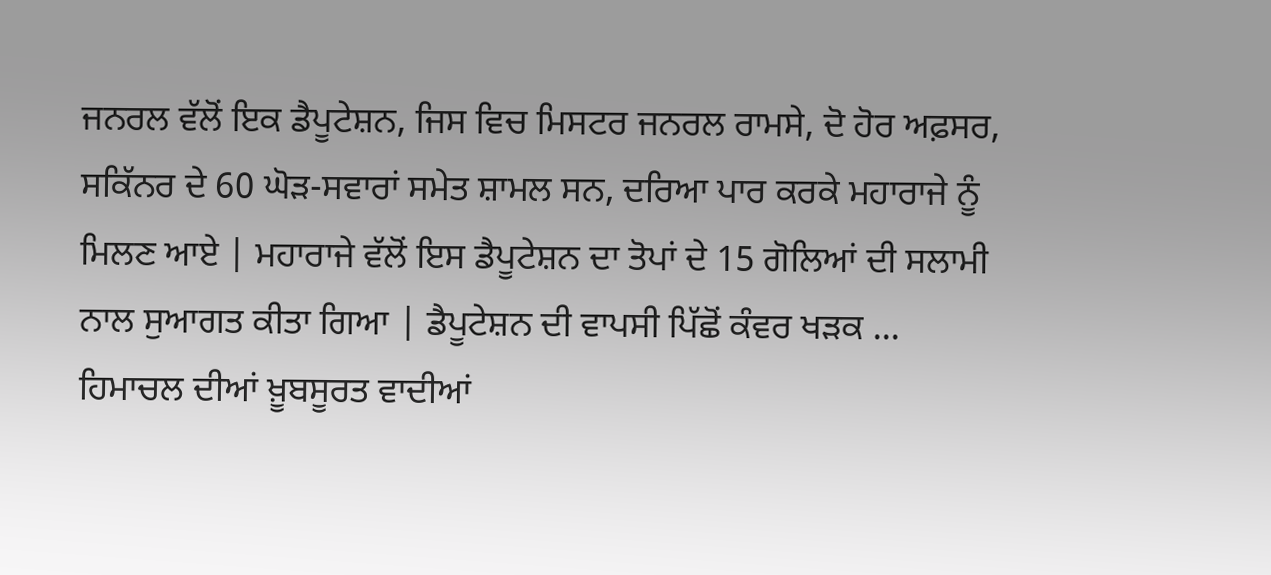ਜਨਰਲ ਵੱਲੋਂ ਇਕ ਡੈਪੂਟੇਸ਼ਨ, ਜਿਸ ਵਿਚ ਮਿਸਟਰ ਜਨਰਲ ਰਾਮਸੇ, ਦੋ ਹੋਰ ਅਫ਼ਸਰ, ਸਕਿੱਨਰ ਦੇ 60 ਘੋੜ-ਸਵਾਰਾਂ ਸਮੇਤ ਸ਼ਾਮਲ ਸਨ, ਦਰਿਆ ਪਾਰ ਕਰਕੇ ਮਹਾਰਾਜੇ ਨੂੰ ਮਿਲਣ ਆਏ | ਮਹਾਰਾਜੇ ਵੱਲੋਂ ਇਸ ਡੈਪੂਟੇਸ਼ਨ ਦਾ ਤੋਪਾਂ ਦੇ 15 ਗੋਲਿਆਂ ਦੀ ਸਲਾਮੀ ਨਾਲ ਸੁਆਗਤ ਕੀਤਾ ਗਿਆ | ਡੈਪੂਟੇਸ਼ਨ ਦੀ ਵਾਪਸੀ ਪਿੱਛੋਂ ਕੰਵਰ ਖੜਕ ...
ਹਿਮਾਚਲ ਦੀਆਂ ਖ਼ੂਬਸੂਰਤ ਵਾਦੀਆਂ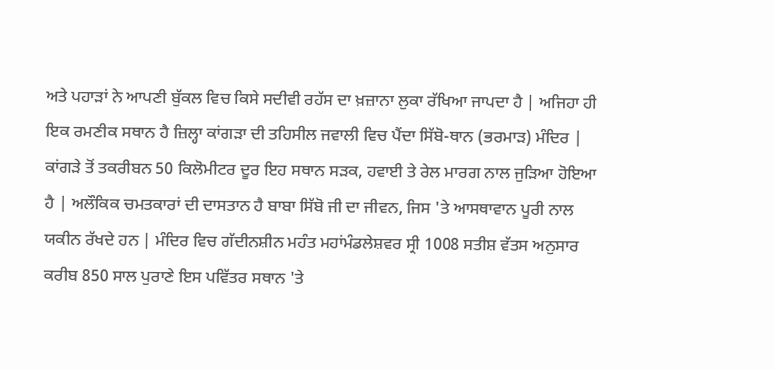ਅਤੇ ਪਹਾੜਾਂ ਨੇ ਆਪਣੀ ਬੁੱਕਲ ਵਿਚ ਕਿਸੇ ਸਦੀਵੀ ਰਹੱਸ ਦਾ ਖ਼ਜ਼ਾਨਾ ਲੁਕਾ ਰੱਖਿਆ ਜਾਪਦਾ ਹੈ | ਅਜਿਹਾ ਹੀ ਇਕ ਰਮਣੀਕ ਸਥਾਨ ਹੈ ਜ਼ਿਲ੍ਹਾ ਕਾਂਗੜਾ ਦੀ ਤਹਿਸੀਲ ਜਵਾਲੀ ਵਿਚ ਪੈਂਦਾ ਸਿੱਬੋ-ਥਾਨ (ਭਰਮਾੜ) ਮੰਦਿਰ | ਕਾਂਗੜੇ ਤੋਂ ਤਕਰੀਬਨ 50 ਕਿਲੋਮੀਟਰ ਦੂਰ ਇਹ ਸਥਾਨ ਸੜਕ, ਹਵਾਈ ਤੇ ਰੇਲ ਮਾਰਗ ਨਾਲ ਜੁੜਿਆ ਹੋਇਆ ਹੈ | ਅਲੌਕਿਕ ਚਮਤਕਾਰਾਂ ਦੀ ਦਾਸਤਾਨ ਹੈ ਬਾਬਾ ਸਿੱਬੋ ਜੀ ਦਾ ਜੀਵਨ, ਜਿਸ 'ਤੇ ਆਸਥਾਵਾਨ ਪੂਰੀ ਨਾਲ ਯਕੀਨ ਰੱਖਦੇ ਹਨ | ਮੰਦਿਰ ਵਿਚ ਗੱਦੀਨਸ਼ੀਨ ਮਹੰਤ ਮਹਾਂਮੰਡਲੇਸ਼ਵਰ ਸ੍ਰੀ 1008 ਸਤੀਸ਼ ਵੱਤਸ ਅਨੁਸਾਰ ਕਰੀਬ 850 ਸਾਲ ਪੁਰਾਣੇ ਇਸ ਪਵਿੱਤਰ ਸਥਾਨ 'ਤੇ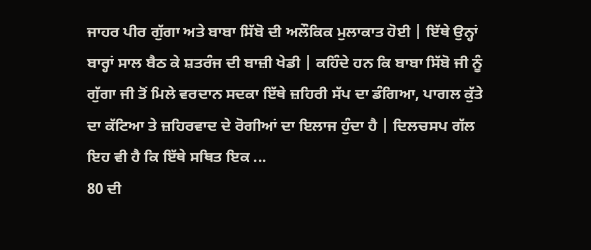ਜਾਹਰ ਪੀਰ ਗੁੱਗਾ ਅਤੇ ਬਾਬਾ ਸਿੱਬੋ ਦੀ ਅਲੌਕਿਕ ਮੁਲਾਕਾਤ ਹੋਈ | ਇੱਥੇ ਉਨ੍ਹਾਂ ਬਾਰ੍ਹਾਂ ਸਾਲ ਬੈਠ ਕੇ ਸ਼ਤਰੰਜ ਦੀ ਬਾਜ਼ੀ ਖੇਡੀ | ਕਹਿੰਦੇ ਹਨ ਕਿ ਬਾਬਾ ਸਿੱਬੋ ਜੀ ਨੂੰ ਗੁੱਗਾ ਜੀ ਤੋਂ ਮਿਲੇ ਵਰਦਾਨ ਸਦਕਾ ਇੱਥੇ ਜ਼ਹਿਰੀ ਸੱਪ ਦਾ ਡੰਗਿਆ, ਪਾਗਲ ਕੁੱਤੇ ਦਾ ਕੱਟਿਆ ਤੇ ਜ਼ਹਿਰਵਾਦ ਦੇ ਰੋਗੀਆਂ ਦਾ ਇਲਾਜ ਹੁੰਦਾ ਹੈ | ਦਿਲਚਸਪ ਗੱਲ ਇਹ ਵੀ ਹੈ ਕਿ ਇੱਥੇ ਸਥਿਤ ਇਕ ...
80 ਦੀ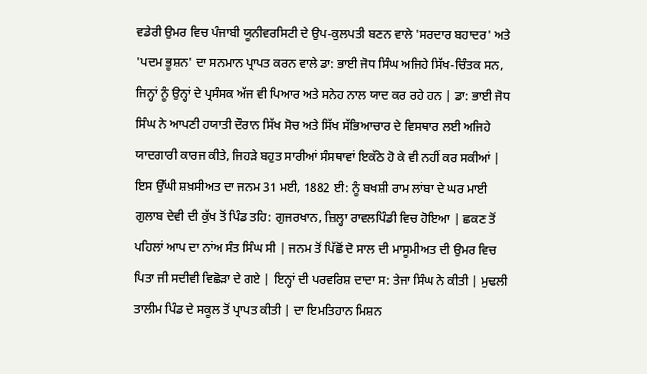ਵਡੇਰੀ ਉਮਰ ਵਿਚ ਪੰਜਾਬੀ ਯੂਨੀਵਰਸਿਟੀ ਦੇ ਉਪ-ਕੁਲਪਤੀ ਬਣਨ ਵਾਲੇ 'ਸਰਦਾਰ ਬਹਾਦਰ' ਅਤੇ 'ਪਦਮ ਭੂਸ਼ਨ' ਦਾ ਸਨਮਾਨ ਪ੍ਰਾਪਤ ਕਰਨ ਵਾਲੇ ਡਾ: ਭਾਈ ਜੋਧ ਸਿੰਘ ਅਜਿਹੇ ਸਿੱਖ-ਚਿੰਤਕ ਸਨ, ਜਿਨ੍ਹਾਂ ਨੂੰ ਉਨ੍ਹਾਂ ਦੇ ਪ੍ਰਸੰਸਕ ਅੱਜ ਵੀ ਪਿਆਰ ਅਤੇ ਸਨੇਹ ਨਾਲ ਯਾਦ ਕਰ ਰਹੇ ਹਨ | ਡਾ: ਭਾਈ ਜੋਧ ਸਿੰਘ ਨੇ ਆਪਣੀ ਹਯਾਤੀ ਦੌਰਾਨ ਸਿੱਖ ਸੋਚ ਅਤੇ ਸਿੱਖ ਸੱਭਿਆਚਾਰ ਦੇ ਵਿਸਥਾਰ ਲਈ ਅਜਿਹੇ ਯਾਦਗਾਰੀ ਕਾਰਜ ਕੀਤੇ, ਜਿਹੜੇ ਬਹੁਤ ਸਾਰੀਆਂ ਸੰਸਥਾਵਾਂ ਇਕੱਠੇ ਹੋ ਕੇ ਵੀ ਨਹੀਂ ਕਰ ਸਕੀਆਂ | ਇਸ ਉੱਘੀ ਸ਼ਖ਼ਸੀਅਤ ਦਾ ਜਨਮ 31 ਮਈ, 1882 ਈ: ਨੂੰ ਬਖਸ਼ੀ ਰਾਮ ਲਾਂਬਾ ਦੇ ਘਰ ਮਾਈ ਗੁਲਾਬ ਦੇਵੀ ਦੀ ਕੁੱਖ ਤੋਂ ਪਿੰਡ ਤਹਿ: ਗੁਜਰਖਾਨ, ਜ਼ਿਲ੍ਹਾ ਰਾਵਲਪਿੰਡੀ ਵਿਚ ਹੋਇਆ | ਛਕਣ ਤੋਂ ਪਹਿਲਾਂ ਆਪ ਦਾ ਨਾਂਅ ਸੰਤ ਸਿੰਘ ਸੀ | ਜਨਮ ਤੋਂ ਪਿੱਛੋਂ ਦੋ ਸਾਲ ਦੀ ਮਾਸੂਮੀਅਤ ਦੀ ਉਮਰ ਵਿਚ ਪਿਤਾ ਜੀ ਸਦੀਵੀ ਵਿਛੋੜਾ ਦੇ ਗਏ | ਇਨ੍ਹਾਂ ਦੀ ਪਰਵਰਿਸ਼ ਦਾਦਾ ਸ: ਤੇਜਾ ਸਿੰਘ ਨੇ ਕੀਤੀ | ਮੁਢਲੀ ਤਾਲੀਮ ਪਿੰਡ ਦੇ ਸਕੂਲ ਤੋਂ ਪ੍ਰਾਪਤ ਕੀਤੀ | ਦਾ ਇਮਤਿਹਾਨ ਮਿਸ਼ਨ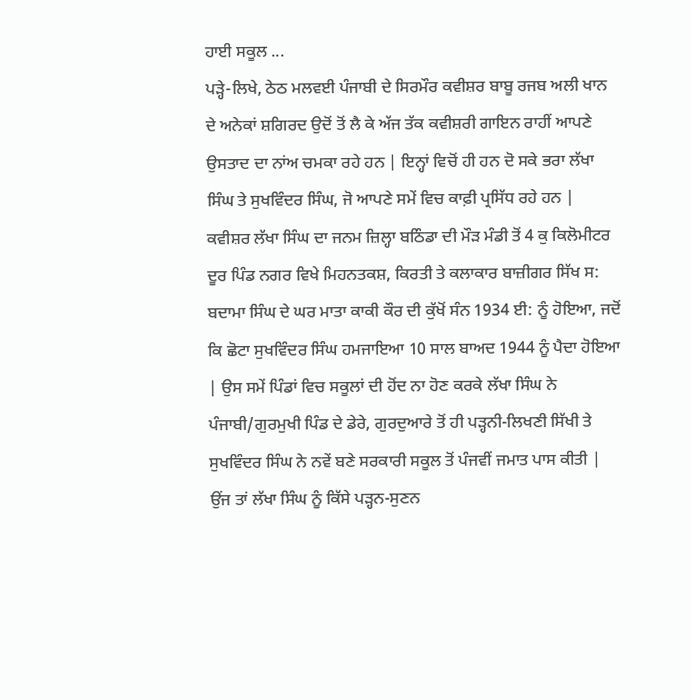ਹਾਈ ਸਕੂਲ ...
ਪੜ੍ਹੇ-ਲਿਖੇ, ਠੇਠ ਮਲਵਈ ਪੰਜਾਬੀ ਦੇ ਸਿਰਮੌਰ ਕਵੀਸ਼ਰ ਬਾਬੂ ਰਜਬ ਅਲੀ ਖਾਨ ਦੇ ਅਨੇਕਾਂ ਸ਼ਗਿਰਦ ਉਦੋਂ ਤੋਂ ਲੈ ਕੇ ਅੱਜ ਤੱਕ ਕਵੀਸ਼ਰੀ ਗਾਇਨ ਰਾਹੀਂ ਆਪਣੇ ਉਸਤਾਦ ਦਾ ਨਾਂਅ ਚਮਕਾ ਰਹੇ ਹਨ | ਇਨ੍ਹਾਂ ਵਿਚੋਂ ਹੀ ਹਨ ਦੋ ਸਕੇ ਭਰਾ ਲੱਖਾ ਸਿੰਘ ਤੇ ਸੁਖਵਿੰਦਰ ਸਿੰਘ, ਜੋ ਆਪਣੇ ਸਮੇਂ ਵਿਚ ਕਾਫ਼ੀ ਪ੍ਰਸਿੱਧ ਰਹੇ ਹਨ | ਕਵੀਸ਼ਰ ਲੱਖਾ ਸਿੰਘ ਦਾ ਜਨਮ ਜ਼ਿਲ੍ਹਾ ਬਠਿੰਡਾ ਦੀ ਮੌੜ ਮੰਡੀ ਤੋਂ 4 ਕੁ ਕਿਲੋਮੀਟਰ ਦੂਰ ਪਿੰਡ ਨਗਰ ਵਿਖੇ ਮਿਹਨਤਕਸ਼, ਕਿਰਤੀ ਤੇ ਕਲਾਕਾਰ ਬਾਜ਼ੀਗਰ ਸਿੱਖ ਸ: ਬਦਾਮਾ ਸਿੰਘ ਦੇ ਘਰ ਮਾਤਾ ਕਾਕੀ ਕੌਰ ਦੀ ਕੁੱਖੋਂ ਸੰਨ 1934 ਈ: ਨੂੰ ਹੋਇਆ, ਜਦੋਂ ਕਿ ਛੋਟਾ ਸੁਖਵਿੰਦਰ ਸਿੰਘ ਹਮਜਾਇਆ 10 ਸਾਲ ਬਾਅਦ 1944 ਨੂੰ ਪੈਦਾ ਹੋਇਆ | ਉਸ ਸਮੇਂ ਪਿੰਡਾਂ ਵਿਚ ਸਕੂਲਾਂ ਦੀ ਹੋਂਦ ਨਾ ਹੋਣ ਕਰਕੇ ਲੱਖਾ ਸਿੰਘ ਨੇ ਪੰਜਾਬੀ/ਗੁਰਮੁਖੀ ਪਿੰਡ ਦੇ ਡੇਰੇ, ਗੁਰਦੁਆਰੇ ਤੋਂ ਹੀ ਪੜ੍ਹਨੀ-ਲਿਖਣੀ ਸਿੱਖੀ ਤੇ ਸੁਖਵਿੰਦਰ ਸਿੰਘ ਨੇ ਨਵੇਂ ਬਣੇ ਸਰਕਾਰੀ ਸਕੂਲ ਤੋਂ ਪੰਜਵੀਂ ਜਮਾਤ ਪਾਸ ਕੀਤੀ | ਉਂਜ ਤਾਂ ਲੱਖਾ ਸਿੰਘ ਨੂੰ ਕਿੱਸੇ ਪੜ੍ਹਨ-ਸੁਣਨ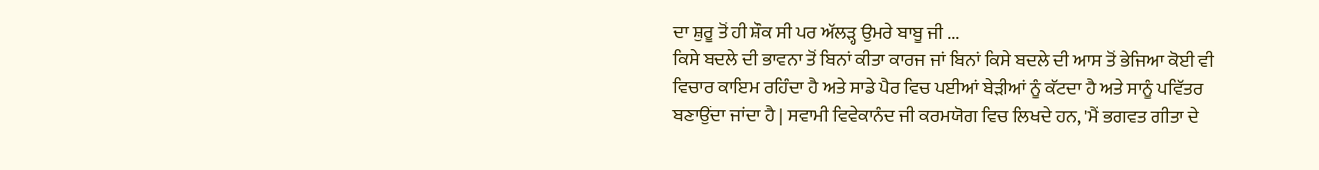ਦਾ ਸ਼ੁਰੂ ਤੋਂ ਹੀ ਸ਼ੌਕ ਸੀ ਪਰ ਅੱਲੜ੍ਹ ਉਮਰੇ ਬਾਬੂ ਜੀ ...
ਕਿਸੇ ਬਦਲੇ ਦੀ ਭਾਵਨਾ ਤੋਂ ਬਿਨਾਂ ਕੀਤਾ ਕਾਰਜ ਜਾਂ ਬਿਨਾਂ ਕਿਸੇ ਬਦਲੇ ਦੀ ਆਸ ਤੋਂ ਭੇਜਿਆ ਕੋਈ ਵੀ ਵਿਚਾਰ ਕਾਇਮ ਰਹਿੰਦਾ ਹੈ ਅਤੇ ਸਾਡੇ ਪੈਰ ਵਿਚ ਪਈਆਂ ਬੇੜੀਆਂ ਨੂੰ ਕੱਟਦਾ ਹੈ ਅਤੇ ਸਾਨੂੰ ਪਵਿੱਤਰ ਬਣਾਉਂਦਾ ਜਾਂਦਾ ਹੈ | ਸਵਾਮੀ ਵਿਵੇਕਾਨੰਦ ਜੀ ਕਰਮਯੋਗ ਵਿਚ ਲਿਖਦੇ ਹਨ, 'ਮੈਂ ਭਗਵਤ ਗੀਤਾ ਦੇ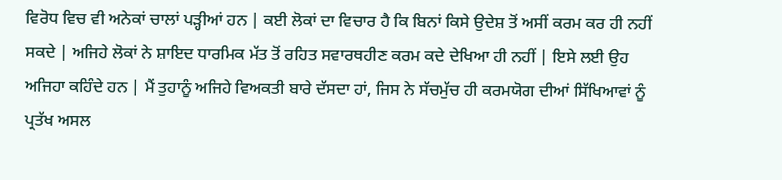ਵਿਰੋਧ ਵਿਚ ਵੀ ਅਨੇਕਾਂ ਚਾਲਾਂ ਪੜ੍ਹੀਆਂ ਹਨ | ਕਈ ਲੋਕਾਂ ਦਾ ਵਿਚਾਰ ਹੈ ਕਿ ਬਿਨਾਂ ਕਿਸੇ ਉਦੇਸ਼ ਤੋਂ ਅਸੀਂ ਕਰਮ ਕਰ ਹੀ ਨਹੀਂ ਸਕਦੇ | ਅਜਿਹੇ ਲੋਕਾਂ ਨੇ ਸ਼ਾਇਦ ਧਾਰਮਿਕ ਮੱਤ ਤੋਂ ਰਹਿਤ ਸਵਾਰਥਹੀਣ ਕਰਮ ਕਦੇ ਦੇਖਿਆ ਹੀ ਨਹੀਂ | ਇਸੇ ਲਈ ਉਹ ਅਜਿਹਾ ਕਹਿੰਦੇ ਹਨ | ਮੈਂ ਤੁਹਾਨੂੰ ਅਜਿਹੇ ਵਿਅਕਤੀ ਬਾਰੇ ਦੱਸਦਾ ਹਾਂ, ਜਿਸ ਨੇ ਸੱਚਮੁੱਚ ਹੀ ਕਰਮਯੋਗ ਦੀਆਂ ਸਿੱਖਿਆਵਾਂ ਨੂੰ ਪ੍ਰਤੱਖ ਅਸਲ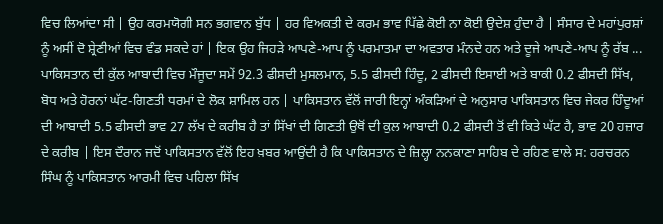ਵਿਚ ਲਿਆਂਦਾ ਸੀ | ਉਹ ਕਰਮਯੋਗੀ ਸਨ ਭਗਵਾਨ ਬੁੱਧ | ਹਰ ਵਿਅਕਤੀ ਦੇ ਕਰਮ ਭਾਵ ਪਿੱਛੇ ਕੋਈ ਨਾ ਕੋਈ ਉਦੇਸ਼ ਹੁੰਦਾ ਹੈ | ਸੰਸਾਰ ਦੇ ਮਹਾਂਪੁਰਸ਼ਾਂ ਨੂੰ ਅਸੀਂ ਦੋ ਸ਼੍ਰੇਣੀਆਂ ਵਿਚ ਵੰਡ ਸਕਦੇ ਹਾਂ | ਇਕ ਉਹ ਜਿਹੜੇ ਆਪਣੇ-ਆਪ ਨੂੰ ਪਰਮਾਤਮਾ ਦਾ ਅਵਤਾਰ ਮੰਨਦੇ ਹਨ ਅਤੇ ਦੂਜੇ ਆਪਣੇ-ਆਪ ਨੂੰ ਰੱਬ ...
ਪਾਕਿਸਤਾਨ ਦੀ ਕੁੱਲ ਆਬਾਦੀ ਵਿਚ ਮੌਜੂਦਾ ਸਮੇਂ 92.3 ਫੀਸਦੀ ਮੁਸਲਮਾਨ, 5.5 ਫੀਸਦੀ ਹਿੰਦੂ, 2 ਫੀਸਦੀ ਇਸਾਈ ਅਤੇ ਬਾਕੀ 0.2 ਫੀਸਦੀ ਸਿੱਖ, ਬੋਧ ਅਤੇ ਹੋਰਨਾਂ ਘੱਟ-ਗਿਣਤੀ ਧਰਮਾਂ ਦੇ ਲੋਕ ਸ਼ਾਮਿਲ ਹਨ | ਪਾਕਿਸਤਾਨ ਵੱਲੋਂ ਜਾਰੀ ਇਨ੍ਹਾਂ ਅੰਕੜਿਆਂ ਦੇ ਅਨੁਸਾਰ ਪਾਕਿਸਤਾਨ ਵਿਚ ਜੇਕਰ ਹਿੰਦੂਆਂ ਦੀ ਆਬਾਦੀ 5.5 ਫੀਸਦੀ ਭਾਵ 27 ਲੱਖ ਦੇ ਕਰੀਬ ਹੈ ਤਾਂ ਸਿੱਖਾਂ ਦੀ ਗਿਣਤੀ ਉਥੋਂ ਦੀ ਕੁਲ ਆਬਾਦੀ 0.2 ਫੀਸਦੀ ਤੋਂ ਵੀ ਕਿਤੇ ਘੱਟ ਹੈ, ਭਾਵ 20 ਹਜ਼ਾਰ ਦੇ ਕਰੀਬ | ਇਸ ਦੌਰਾਨ ਜਦੋਂ ਪਾਕਿਸਤਾਨ ਵੱਲੋਂ ਇਹ ਖ਼ਬਰ ਆਉਂਦੀ ਹੈ ਕਿ ਪਾਕਿਸਤਾਨ ਦੇ ਜ਼ਿਲ੍ਹਾ ਨਨਕਾਣਾ ਸਾਹਿਬ ਦੇ ਰਹਿਣ ਵਾਲੇ ਸ: ਹਰਚਰਨ ਸਿੰਘ ਨੂੰ ਪਾਕਿਸਤਾਨ ਆਰਮੀ ਵਿਚ ਪਹਿਲਾ ਸਿੱਖ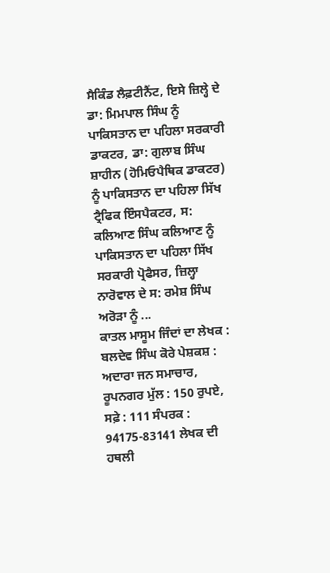ਸੈਕਿੰਡ ਲੈਫ਼ਟੀਨੈਂਟ, ਇਸੇ ਜ਼ਿਲ੍ਹੇ ਦੇ ਡਾ: ਮਿਮਪਾਲ ਸਿੰਘ ਨੂੰ ਪਾਕਿਸਤਾਨ ਦਾ ਪਹਿਲਾ ਸਰਕਾਰੀ ਡਾਕਟਰ, ਡਾ: ਗੁਲਾਬ ਸਿੰਘ ਸ਼ਾਹੀਨ (ਹੋਮਿਓਪੈਥਿਕ ਡਾਕਟਰ) ਨੂੰ ਪਾਕਿਸਤਾਨ ਦਾ ਪਹਿਲਾ ਸਿੱਖ ਟ੍ਰੈਫਿਕ ਇੰਸਪੈਕਟਰ, ਸ: ਕਲਿਆਣ ਸਿੰਘ ਕਲਿਆਣ ਨੂੰ ਪਾਕਿਸਤਾਨ ਦਾ ਪਹਿਲਾ ਸਿੱਖ ਸਰਕਾਰੀ ਪ੍ਰੋਫੈਸਰ, ਜ਼ਿਲ੍ਹਾ ਨਾਰੋਵਾਲ ਦੇ ਸ: ਰਮੇਸ਼ ਸਿੰਘ ਅਰੋੜਾ ਨੂੰ ...
ਕਾਤਲ ਮਾਸੂਮ ਜਿੰਦਾਂ ਦਾ ਲੇਖਕ : ਬਲਦੇਵ ਸਿੰਘ ਕੋਰੇ ਪੇਸ਼ਕਸ਼ : ਅਦਾਰਾ ਜਨ ਸਮਾਚਾਰ, ਰੂਪਨਗਰ ਮੁੱਲ : 150 ਰੁਪਏ, ਸਫ਼ੇ : 111 ਸੰਪਰਕ : 94175-83141 ਲੇਖਕ ਦੀ ਹਥਲੀ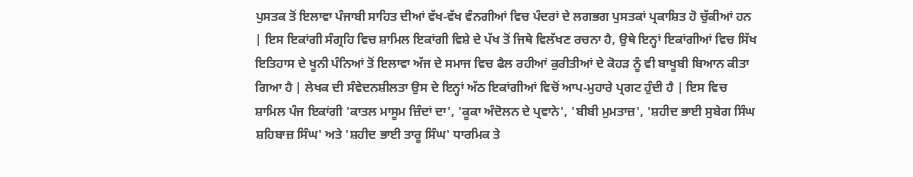ਪੁਸਤਕ ਤੋਂ ਇਲਾਵਾ ਪੰਜਾਬੀ ਸਾਹਿਤ ਦੀਆਂ ਵੱਖ-ਵੱਖ ਵੰਨਗੀਆਂ ਵਿਚ ਪੰਦਰਾਂ ਦੇ ਲਗਭਗ ਪੁਸਤਕਾਂ ਪ੍ਰਕਾਸ਼ਿਤ ਹੋ ਚੁੱਕੀਆਂ ਹਨ | ਇਸ ਇਕਾਂਗੀ ਸੰਗ੍ਰਹਿ ਵਿਚ ਸ਼ਾਮਿਲ ਇਕਾਂਗੀ ਵਿਸ਼ੇ ਦੇ ਪੱਖ ਤੋਂ ਜਿਥੇ ਵਿਲੱਖਣ ਰਚਨਾ ਹੈ, ਉਥੇ ਇਨ੍ਹਾਂ ਇਕਾਂਗੀਆਂ ਵਿਚ ਸਿੱਖ ਇਤਿਹਾਸ ਦੇ ਖੂਨੀ ਪੰਨਿਆਂ ਤੋਂ ਇਲਾਵਾ ਅੱਜ ਦੇ ਸਮਾਜ ਵਿਚ ਫੈਲ ਰਹੀਆਂ ਕੁਰੀਤੀਆਂ ਦੇ ਕੋਹੜ ਨੂੰ ਵੀ ਬਾਖੂਬੀ ਬਿਆਨ ਕੀਤਾ ਗਿਆ ਹੈ | ਲੇਖਕ ਦੀ ਸੰਵੇਦਨਸ਼ੀਲਤਾ ਉਸ ਦੇ ਇਨ੍ਹਾਂ ਅੱਠ ਇਕਾਂਗੀਆਂ ਵਿਚੋਂ ਆਪ-ਮੁਹਾਰੇ ਪ੍ਰਗਟ ਹੁੰਦੀ ਹੈ | ਇਸ ਵਿਚ ਸ਼ਾਮਿਲ ਪੰਜ ਇਕਾਂਗੀ 'ਕਾਤਲ ਮਾਸੂਮ ਜ਼ਿੰਦਾਂ ਦਾ', 'ਕੂਕਾ ਅੰਦੋਲਨ ਦੇ ਪ੍ਰਵਾਨੇ', 'ਬੀਬੀ ਮੁਮਤਾਜ਼', 'ਸ਼ਹੀਦ ਭਾਈ ਸੁਬੇਗ ਸਿੰਘ ਸ਼ਹਿਬਾਜ਼ ਸਿੰਘ' ਅਤੇ 'ਸ਼ਹੀਦ ਭਾਈ ਤਾਰੂ ਸਿੰਘ' ਧਾਰਮਿਕ ਤੇ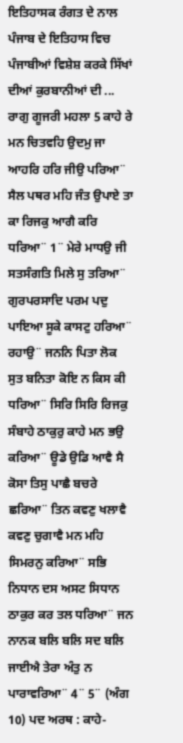ਇਤਿਹਾਸਕ ਰੰਗਤ ਦੇ ਨਾਲ ਪੰਜਾਬ ਦੇ ਇਤਿਹਾਸ ਵਿਚ ਪੰਜਾਬੀਆਂ ਵਿਸ਼ੇਸ਼ ਕਰਕੇ ਸਿੱਖਾਂ ਦੀਆਂ ਕੁਰਬਾਨੀਆਂ ਦੀ ...
ਰਾਗੁ ਗੂਜਰੀ ਮਹਲਾ 5 ਕਾਹੇ ਰੇ ਮਨ ਚਿਤਵਹਿ ਉਦਮੁ ਜਾ ਆਹਰਿ ਹਰਿ ਜੀਉ ਪਰਿਆ¨ ਸੈਲ ਪਥਰ ਮਹਿ ਜੰਤ ਉਪਾਏ ਤਾ ਕਾ ਰਿਜਕੁ ਆਗੈ ਕਰਿ ਧਰਿਆ¨ 1¨ ਮੇਰੇ ਮਾਧਉ ਜੀ ਸਤਸੰਗਤਿ ਮਿਲੇ ਸੁ ਤਰਿਆ¨ ਗੁਰਪਰਸਾਦਿ ਪਰਮ ਪਦੁ ਪਾਇਆ ਸੂਕੇ ਕਾਸਟੁ ਹਰਿਆ¨ ਰਹਾਉ¨ ਜਨਨਿ ਪਿਤਾ ਲੋਕ ਸੁਤ ਬਨਿਤਾ ਕੋਇ ਨ ਕਿਸ ਕੀ ਧਰਿਆ¨ ਸਿਰਿ ਸਿਰਿ ਰਿਜਕੁ ਸੰਬਾਹੇ ਠਾਕੁਰੁ ਕਾਹੇ ਮਨ ਭਉ ਕਰਿਆ¨ ਊਡੇ ਉਡਿ ਆਵੈ ਸੈ ਕੋਸਾ ਤਿਸੁ ਪਾਛੈ ਬਚਰੇ ਛਰਿਆ¨ ਤਿਨ ਕਵਣੁ ਖਲਾਵੈ ਕਵਣੁ ਚੁਗਾਵੈ ਮਨ ਮਹਿ ਸਿਮਰਨੁ ਕਰਿਆ¨ ਸਭਿ ਨਿਧਾਨ ਦਸ ਅਸਟ ਸਿਧਾਨ ਠਾਕੁਰ ਕਰ ਤਲ ਧਰਿਆ¨ ਜਨ ਨਾਨਕ ਬਲਿ ਬਲਿ ਸਦ ਬਲਿ ਜਾਈਐ ਤੇਰਾ ਅੰਤੁ ਨ ਪਾਰਾਵਰਿਆ¨ 4¨ 5¨ (ਅੰਗ 10) ਪਦ ਅਰਥ : ਕਾਹੇ-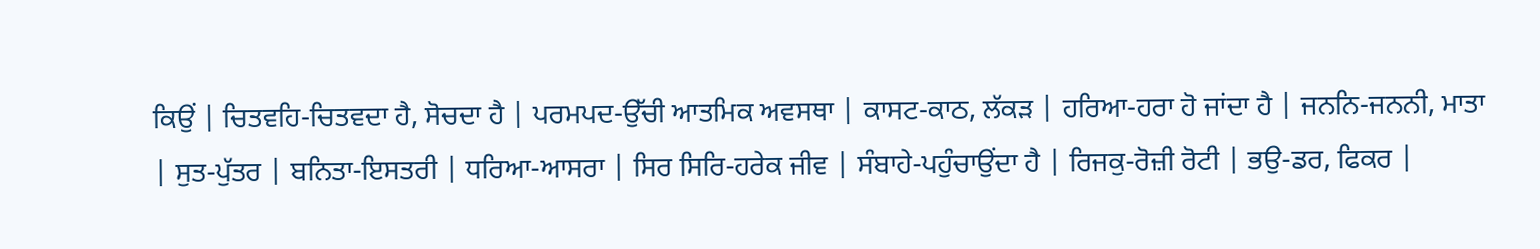ਕਿਉਂ | ਚਿਤਵਹਿ-ਚਿਤਵਦਾ ਹੈ, ਸੋਚਦਾ ਹੈ | ਪਰਮਪਦ-ਉੱਚੀ ਆਤਮਿਕ ਅਵਸਥਾ | ਕਾਸਟ-ਕਾਠ, ਲੱਕੜ | ਹਰਿਆ-ਹਰਾ ਹੋ ਜਾਂਦਾ ਹੈ | ਜਨਨਿ-ਜਨਨੀ, ਮਾਤਾ | ਸੁਤ-ਪੁੱਤਰ | ਬਨਿਤਾ-ਇਸਤਰੀ | ਧਰਿਆ-ਆਸਰਾ | ਸਿਰ ਸਿਰਿ-ਹਰੇਕ ਜੀਵ | ਸੰਬਾਹੇ-ਪਹੁੰਚਾਉਂਦਾ ਹੈ | ਰਿਜਕੁ-ਰੋਜ਼ੀ ਰੋਟੀ | ਭਉ-ਡਰ, ਫਿਕਰ |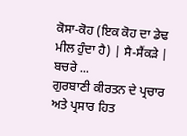ਕੋਸਾ-ਕੋਹ (ਇਕ ਕੋਹ ਦਾ ਡੇਢ ਮੀਲ ਹੁੰਦਾ ਹੈ) | ਸੈ-ਸੈਂਕੜੇ | ਬਚਰੇ ...
ਗੁਰਬਾਣੀ ਕੀਰਤਨ ਦੇ ਪ੍ਰਚਾਰ ਅਤੇ ਪ੍ਰਸਾਰ ਹਿਤ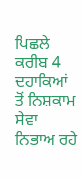ਪਿਛਲੇ ਕਰੀਬ 4 ਦਹਾਕਿਆਂ ਤੋਂ ਨਿਸ਼ਕਾਮ ਸੇਵਾ ਨਿਭਾਅ ਰਹੇ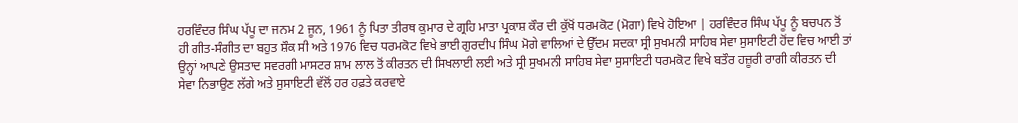ਹਰਵਿੰਦਰ ਸਿੰਘ ਪੱਪੂ ਦਾ ਜਨਮ 2 ਜੂਨ, 1961 ਨੂੰ ਪਿਤਾ ਤੀਰਥ ਕੁਮਾਰ ਦੇ ਗ੍ਰਹਿ ਮਾਤਾ ਪ੍ਰਕਾਸ਼ ਕੌਰ ਦੀ ਕੁੱਖੋਂ ਧਰਮਕੋਟ (ਮੋਗਾ) ਵਿਖੇ ਹੋਇਆ | ਹਰਵਿੰਦਰ ਸਿੰਘ ਪੱਪੂ ਨੂੰ ਬਚਪਨ ਤੋਂ ਹੀ ਗੀਤ-ਸੰਗੀਤ ਦਾ ਬਹੁਤ ਸ਼ੌਕ ਸੀ ਅਤੇ 1976 ਵਿਚ ਧਰਮਕੋਟ ਵਿਖੇ ਭਾਈ ਗੁਰਦੀਪ ਸਿੰਘ ਮੋਗੇ ਵਾਲਿਆਂ ਦੇ ਉੱਦਮ ਸਦਕਾ ਸ੍ਰੀ ਸੁਖਮਨੀ ਸਾਹਿਬ ਸੇਵਾ ਸੁਸਾਇਟੀ ਹੋਂਦ ਵਿਚ ਆਈ ਤਾਂ ਉਨ੍ਹਾਂ ਆਪਣੇ ਉਸਤਾਦ ਸਵਰਗੀ ਮਾਸਟਰ ਸ਼ਾਮ ਲਾਲ ਤੋਂ ਕੀਰਤਨ ਦੀ ਸਿਖਲਾਈ ਲਈ ਅਤੇ ਸ੍ਰੀ ਸੁਖਮਨੀ ਸਾਹਿਬ ਸੇਵਾ ਸੁਸਾਇਟੀ ਧਰਮਕੋਟ ਵਿਖੇ ਬਤੌਰ ਹਜ਼ੂਰੀ ਰਾਗੀ ਕੀਰਤਨ ਦੀ ਸੇਵਾ ਨਿਭਾਉਣ ਲੱਗੇ ਅਤੇ ਸੁਸਾਇਟੀ ਵੱਲੋਂ ਹਰ ਹਫ਼ਤੇ ਕਰਵਾਏ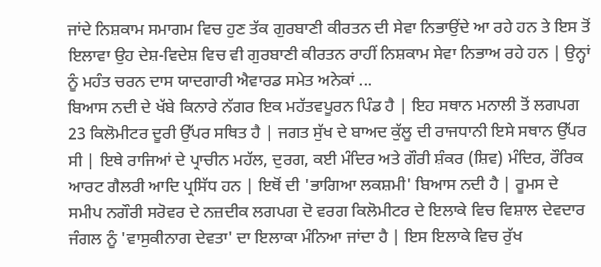ਜਾਂਦੇ ਨਿਸ਼ਕਾਮ ਸਮਾਗਮ ਵਿਚ ਹੁਣ ਤੱਕ ਗੁਰਬਾਣੀ ਕੀਰਤਨ ਦੀ ਸੇਵਾ ਨਿਭਾਉਂਦੇ ਆ ਰਹੇ ਹਨ ਤੇ ਇਸ ਤੋਂ ਇਲਾਵਾ ਉਹ ਦੇਸ਼-ਵਿਦੇਸ਼ ਵਿਚ ਵੀ ਗੁਰਬਾਣੀ ਕੀਰਤਨ ਰਾਹੀਂ ਨਿਸ਼ਕਾਮ ਸੇਵਾ ਨਿਭਾਅ ਰਹੇ ਹਨ | ਉਨ੍ਹਾਂ ਨੂੰ ਮਹੰਤ ਚਰਨ ਦਾਸ ਯਾਦਗਾਰੀ ਐਵਾਰਡ ਸਮੇਤ ਅਨੇਕਾਂ ...
ਬਿਆਸ ਨਦੀ ਦੇ ਖੱਬੇ ਕਿਨਾਰੇ ਨੱਗਰ ਇਕ ਮਹੱਤਵਪੂਰਨ ਪਿੰਡ ਹੈ | ਇਹ ਸਥਾਨ ਮਨਾਲੀ ਤੋਂ ਲਗਪਗ 23 ਕਿਲੋਮੀਟਰ ਦੂਰੀ ਉੱਪਰ ਸਥਿਤ ਹੈ | ਜਗਤ ਸੁੱਖ ਦੇ ਬਾਅਦ ਕੁੱਲੂ ਦੀ ਰਾਜਧਾਨੀ ਇਸੇ ਸਥਾਨ ਉੱਪਰ ਸੀ | ਇਥੇ ਰਾਜਿਆਂ ਦੇ ਪ੍ਰਾਚੀਨ ਮਹੱਲ, ਦੁਰਗ, ਕਈ ਮੰਦਿਰ ਅਤੇ ਗੌਰੀ ਸ਼ੰਕਰ (ਸ਼ਿਵ) ਮੰਦਿਰ, ਰੌਰਿਕ ਆਰਟ ਗੈਲਰੀ ਆਦਿ ਪ੍ਰਸਿੱਧ ਹਨ | ਇਥੋਂ ਦੀ 'ਭਾਗਿਆ ਲਕਸ਼ਮੀ' ਬਿਆਸ ਨਦੀ ਹੈ | ਰੂਮਸ ਦੇ ਸਮੀਪ ਨਗੌਰੀ ਸਰੋਵਰ ਦੇ ਨਜ਼ਦੀਕ ਲਗਪਗ ਦੋ ਵਰਗ ਕਿਲੋਮੀਟਰ ਦੇ ਇਲਾਕੇ ਵਿਚ ਵਿਸ਼ਾਲ ਦੇਵਦਾਰ ਜੰਗਲ ਨੂੰ 'ਵਾਸੁਕੀਨਾਗ ਦੇਵਤਾ' ਦਾ ਇਲਾਕਾ ਮੰਨਿਆ ਜਾਂਦਾ ਹੈ | ਇਸ ਇਲਾਕੇ ਵਿਚ ਰੁੱਖ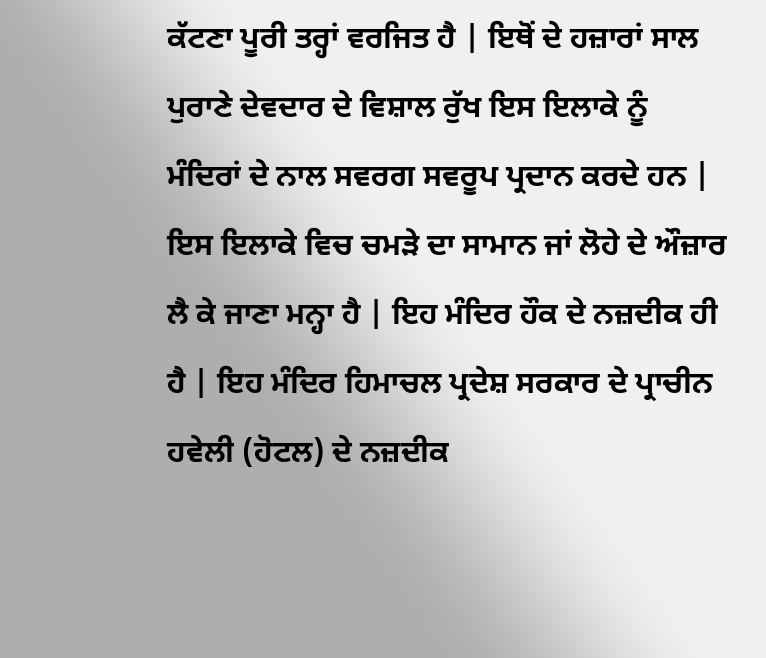ਕੱਟਣਾ ਪੂਰੀ ਤਰ੍ਹਾਂ ਵਰਜਿਤ ਹੈ | ਇਥੋਂ ਦੇ ਹਜ਼ਾਰਾਂ ਸਾਲ ਪੁਰਾਣੇ ਦੇਵਦਾਰ ਦੇ ਵਿਸ਼ਾਲ ਰੁੱਖ ਇਸ ਇਲਾਕੇ ਨੂੰ ਮੰਦਿਰਾਂ ਦੇ ਨਾਲ ਸਵਰਗ ਸਵਰੂਪ ਪ੍ਰਦਾਨ ਕਰਦੇ ਹਨ | ਇਸ ਇਲਾਕੇ ਵਿਚ ਚਮੜੇ ਦਾ ਸਾਮਾਨ ਜਾਂ ਲੋਹੇ ਦੇ ਔਜ਼ਾਰ ਲੈ ਕੇ ਜਾਣਾ ਮਨ੍ਹਾ ਹੈ | ਇਹ ਮੰਦਿਰ ਹੌਕ ਦੇ ਨਜ਼ਦੀਕ ਹੀ ਹੈ | ਇਹ ਮੰਦਿਰ ਹਿਮਾਚਲ ਪ੍ਰਦੇਸ਼ ਸਰਕਾਰ ਦੇ ਪ੍ਰਾਚੀਨ ਹਵੇਲੀ (ਹੋਟਲ) ਦੇ ਨਜ਼ਦੀਕ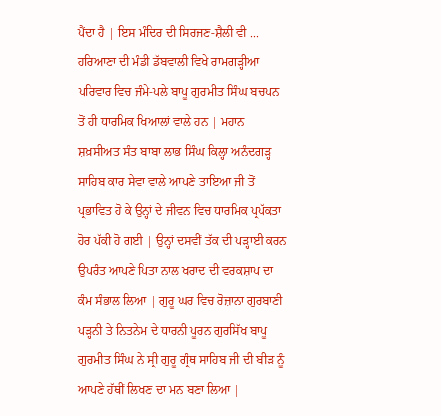ਪੈਂਦਾ ਹੈ | ਇਸ ਮੰਦਿਰ ਦੀ ਸਿਰਜਣ-ਸ਼ੈਲੀ ਵੀ ...
ਹਰਿਆਣਾ ਦੀ ਮੰਡੀ ਡੱਬਵਾਲੀ ਵਿਖੇ ਰਾਮਗੜ੍ਹੀਆ ਪਰਿਵਾਰ ਵਿਚ ਜੰਮੇ-ਪਲੇ ਬਾਪੂ ਗੁਰਮੀਤ ਸਿੰਘ ਬਚਪਨ ਤੋਂ ਹੀ ਧਾਰਮਿਕ ਖਿਆਲਾਂ ਵਾਲੇ ਹਨ | ਮਹਾਨ ਸ਼ਖ਼ਸੀਅਤ ਸੰਤ ਬਾਬਾ ਲਾਭ ਸਿੰਘ ਕਿਲ੍ਹਾ ਅਨੰਦਗੜ੍ਹ ਸਾਹਿਬ ਕਾਰ ਸੇਵਾ ਵਾਲੇ ਆਪਣੇ ਤਾਇਆ ਜੀ ਤੋਂ ਪ੍ਰਭਾਵਿਤ ਹੋ ਕੇ ਉਨ੍ਹਾਂ ਦੇ ਜੀਵਨ ਵਿਚ ਧਾਰਮਿਕ ਪ੍ਰਪੱਕਤਾ ਹੋਰ ਪੱਕੀ ਹੋ ਗਈ | ਉਨ੍ਹਾਂ ਦਸਵੀਂ ਤੱਕ ਦੀ ਪੜ੍ਹਾਈ ਕਰਨ ਉਪਰੰਤ ਆਪਣੇ ਪਿਤਾ ਨਾਲ ਖਰਾਦ ਦੀ ਵਰਕਸ਼ਾਪ ਦਾ ਕੰਮ ਸੰਭਾਲ ਲਿਆ | ਗੁਰੂ ਘਰ ਵਿਚ ਰੋਜ਼ਾਨਾ ਗੁਰਬਾਣੀ ਪੜ੍ਹਨੀ ਤੇ ਨਿਤਨੇਮ ਦੇ ਧਾਰਨੀ ਪੂਰਨ ਗੁਰਸਿੱਖ ਬਾਪੂ ਗੁਰਮੀਤ ਸਿੰਘ ਨੇ ਸ੍ਰੀ ਗੁਰੂ ਗ੍ਰੰਥ ਸਾਹਿਬ ਜੀ ਦੀ ਬੀੜ ਨੂੰ ਆਪਣੇ ਹੱਥੀਂ ਲਿਖਣ ਦਾ ਮਨ ਬਣਾ ਲਿਆ |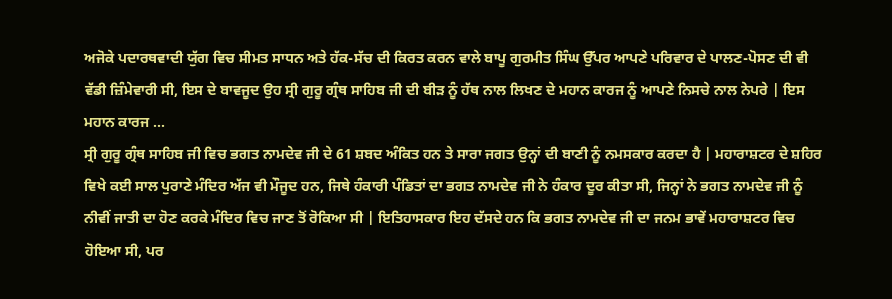ਅਜੋਕੇ ਪਦਾਰਥਵਾਦੀ ਯੁੱਗ ਵਿਚ ਸੀਮਤ ਸਾਧਨ ਅਤੇ ਹੱਕ-ਸੱਚ ਦੀ ਕਿਰਤ ਕਰਨ ਵਾਲੇ ਬਾਪੂ ਗੁਰਮੀਤ ਸਿੰਘ ਉੱਪਰ ਆਪਣੇ ਪਰਿਵਾਰ ਦੇ ਪਾਲਣ-ਪੋਸਣ ਦੀ ਵੀ ਵੱਡੀ ਜ਼ਿੰਮੇਵਾਰੀ ਸੀ, ਇਸ ਦੇ ਬਾਵਜੂਦ ਉਹ ਸ੍ਰੀ ਗੁਰੂ ਗ੍ਰੰਥ ਸਾਹਿਬ ਜੀ ਦੀ ਬੀੜ ਨੂੰ ਹੱਥ ਨਾਲ ਲਿਖਣ ਦੇ ਮਹਾਨ ਕਾਰਜ ਨੂੰ ਆਪਣੇ ਨਿਸਚੇ ਨਾਲ ਨੇਪਰੇ | ਇਸ ਮਹਾਨ ਕਾਰਜ ...
ਸ੍ਰੀ ਗੁਰੂ ਗ੍ਰੰਥ ਸਾਹਿਬ ਜੀ ਵਿਚ ਭਗਤ ਨਾਮਦੇਵ ਜੀ ਦੇ 61 ਸ਼ਬਦ ਅੰਕਿਤ ਹਨ ਤੇ ਸਾਰਾ ਜਗਤ ਉਨ੍ਹਾਂ ਦੀ ਬਾਣੀ ਨੂੰ ਨਮਸਕਾਰ ਕਰਦਾ ਹੈ | ਮਹਾਰਾਸ਼ਟਰ ਦੇ ਸ਼ਹਿਰ ਵਿਖੇ ਕਈ ਸਾਲ ਪੁਰਾਣੇ ਮੰਦਿਰ ਅੱਜ ਵੀ ਮੌਜੂਦ ਹਨ, ਜਿਥੇ ਹੰਕਾਰੀ ਪੰਡਿਤਾਂ ਦਾ ਭਗਤ ਨਾਮਦੇਵ ਜੀ ਨੇ ਹੰਕਾਰ ਦੂਰ ਕੀਤਾ ਸੀ, ਜਿਨ੍ਹਾਂ ਨੇ ਭਗਤ ਨਾਮਦੇਵ ਜੀ ਨੂੰ ਨੀਵੀਂ ਜਾਤੀ ਦਾ ਹੋਣ ਕਰਕੇ ਮੰਦਿਰ ਵਿਚ ਜਾਣ ਤੋਂ ਰੋਕਿਆ ਸੀ | ਇਤਿਹਾਸਕਾਰ ਇਹ ਦੱਸਦੇ ਹਨ ਕਿ ਭਗਤ ਨਾਮਦੇਵ ਜੀ ਦਾ ਜਨਮ ਭਾਵੇਂ ਮਹਾਰਾਸ਼ਟਰ ਵਿਚ ਹੋਇਆ ਸੀ, ਪਰ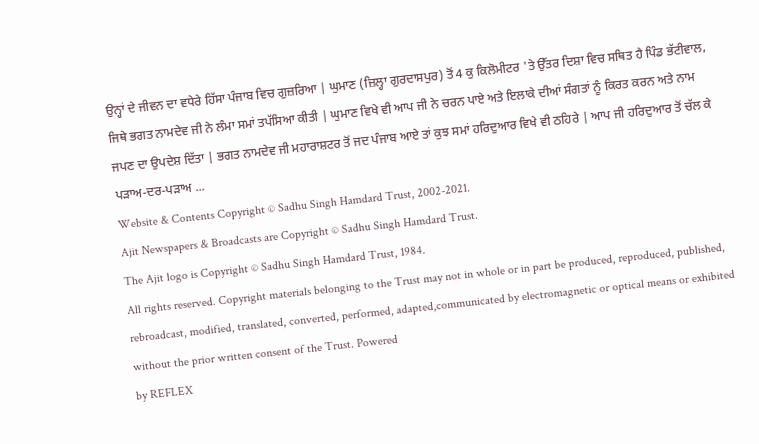ਉਨ੍ਹਾਂ ਦੇ ਜੀਵਨ ਦਾ ਵਧੇਰੇ ਹਿੱਸਾ ਪੰਜਾਬ ਵਿਚ ਗੁਜ਼ਰਿਆ | ਘੁਮਾਣ (ਜ਼ਿਲ੍ਹਾ ਗੁਰਦਾਸਪੁਰ) ਤੋਂ 4 ਕੁ ਕਿਲੋਮੀਟਰ 'ਤੇ ਉੱਤਰ ਦਿਸ਼ਾ ਵਿਚ ਸਥਿਤ ਹੈ ਪਿੰਡ ਭੱਟੀਵਾਲ, ਜਿਥੇ ਭਗਤ ਨਾਮਦੇਵ ਜੀ ਨੇ ਲੰਮਾ ਸਮਾਂ ਤਪੱਸਿਆ ਕੀਤੀ | ਘੁਮਾਣ ਵਿਖੇ ਵੀ ਆਪ ਜੀ ਨੇ ਚਰਨ ਪਾਏ ਅਤੇ ਇਲਾਕੇ ਦੀਆਂ ਸੰਗਤਾਂ ਨੂੰ ਕਿਰਤ ਕਰਨ ਅਤੇ ਨਾਮ ਜਪਣ ਦਾ ਉਪਦੇਸ਼ ਦਿੱਤਾ | ਭਗਤ ਨਾਮਦੇਵ ਜੀ ਮਹਾਰਾਸ਼ਟਰ ਤੋਂ ਜਦ ਪੰਜਾਬ ਆਏ ਤਾਂ ਕੁਝ ਸਮਾਂ ਹਰਿਦੁਆਰ ਵਿਖੇ ਵੀ ਠਹਿਰੇ | ਆਪ ਜੀ ਹਰਿਦੁਆਰ ਤੋਂ ਚੱਲ ਕੇ ਪੜਾਅ-ਦਰ-ਪੜਾਅ ...
Website & Contents Copyright © Sadhu Singh Hamdard Trust, 2002-2021.
Ajit Newspapers & Broadcasts are Copyright © Sadhu Singh Hamdard Trust.
The Ajit logo is Copyright © Sadhu Singh Hamdard Trust, 1984.
All rights reserved. Copyright materials belonging to the Trust may not in whole or in part be produced, reproduced, published, rebroadcast, modified, translated, converted, performed, adapted,communicated by electromagnetic or optical means or exhibited without the prior written consent of the Trust. Powered
by REFLEX